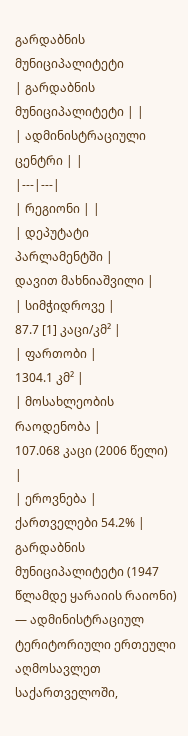გარდაბნის მუნიციპალიტეტი
| გარდაბნის მუნიციპალიტეტი | |
| ადმინისტრაციული ცენტრი | |
|---|---|
| რეგიონი | |
| დეპუტატი პარლამენტში |
დავით მახნიაშვილი |
| სიმჭიდროვე |
87.7 [1] კაცი/კმ² |
| ფართობი |
1304.1 კმ² |
| მოსახლეობის რაოდენობა |
107.068 კაცი (2006 წელი) |
| ეროვნება |
ქართველები 54.2% |
გარდაბნის მუნიციპალიტეტი (1947 წლამდე ყარაიის რაიონი) — ადმინისტრაციულ ტერიტორიული ერთეული აღმოსავლეთ საქართველოში,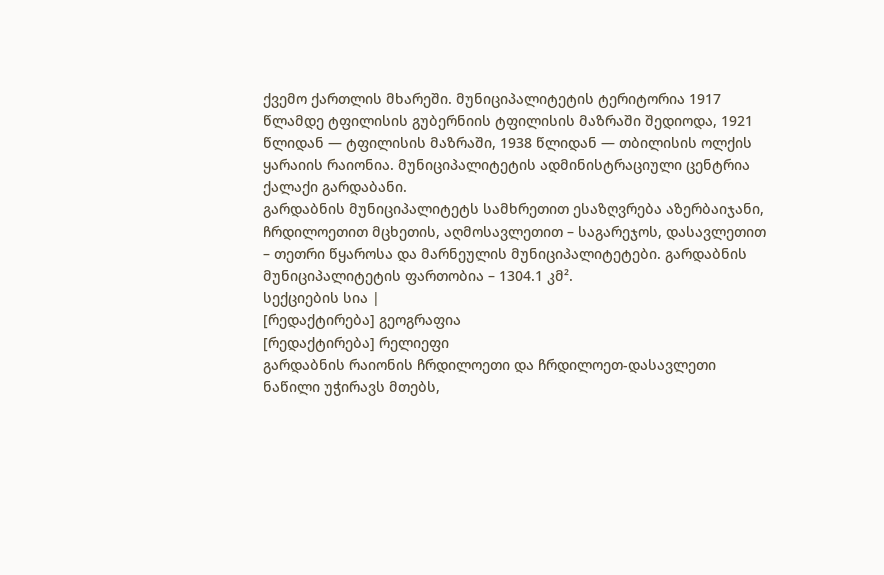ქვემო ქართლის მხარეში. მუნიციპალიტეტის ტერიტორია 1917 წლამდე ტფილისის გუბერნიის ტფილისის მაზრაში შედიოდა, 1921 წლიდან — ტფილისის მაზრაში, 1938 წლიდან — თბილისის ოლქის ყარაიის რაიონია. მუნიციპალიტეტის ადმინისტრაციული ცენტრია ქალაქი გარდაბანი.
გარდაბნის მუნიციპალიტეტს სამხრეთით ესაზღვრება აზერბაიჯანი, ჩრდილოეთით მცხეთის, აღმოსავლეთით – საგარეჯოს, დასავლეთით – თეთრი წყაროსა და მარნეულის მუნიციპალიტეტები. გარდაბნის მუნიციპალიტეტის ფართობია – 1304.1 კმ².
სექციების სია |
[რედაქტირება] გეოგრაფია
[რედაქტირება] რელიეფი
გარდაბნის რაიონის ჩრდილოეთი და ჩრდილოეთ-დასავლეთი ნაწილი უჭირავს მთებს,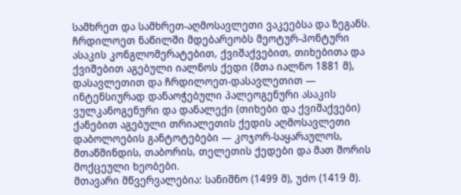სამხრეთ და სამხრეთ-აღმოსავლეთი ვაკეებსა და ზეგანს. ჩრდილოეთ ნაწილში მდებარეობს მეოტურ-პონტური ასაკის კონგლომერატებით, ქვიშაქვებით, თიხებითა და ქვიშებით აგებული იალნოს ქედი (მთა იალნო 1881 მ), დასავლეთით და ჩრდილოეთ-დასავლეთით — ინტენსიურად დანაოჭებული პალეოგენური ასაკის ვულკანოგენური და დანალექი (თიხები და ქვიშაქვები) ქანებით აგებული თრიალეთის ქედის აღმოსავლეთი დაბოლოების განტოტებები — კოჯორ-საყარაულოს, მთაწმინდის, თაბორის, თელეთის ქედები და მათ შორის მოქცეული ხეობები.
მთავარი მწვერვალებია: სანიშნო (1499 მ), უძო (1419 მ).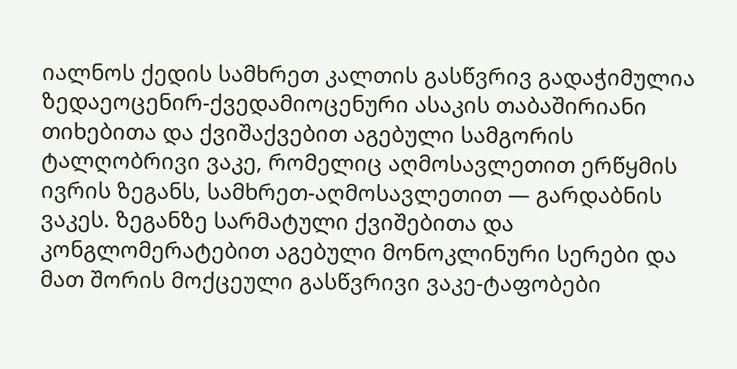იალნოს ქედის სამხრეთ კალთის გასწვრივ გადაჭიმულია ზედაეოცენირ-ქვედამიოცენური ასაკის თაბაშირიანი თიხებითა და ქვიშაქვებით აგებული სამგორის ტალღობრივი ვაკე, რომელიც აღმოსავლეთით ერწყმის ივრის ზეგანს, სამხრეთ-აღმოსავლეთით — გარდაბნის ვაკეს. ზეგანზე სარმატული ქვიშებითა და კონგლომერატებით აგებული მონოკლინური სერები და მათ შორის მოქცეული გასწვრივი ვაკე-ტაფობები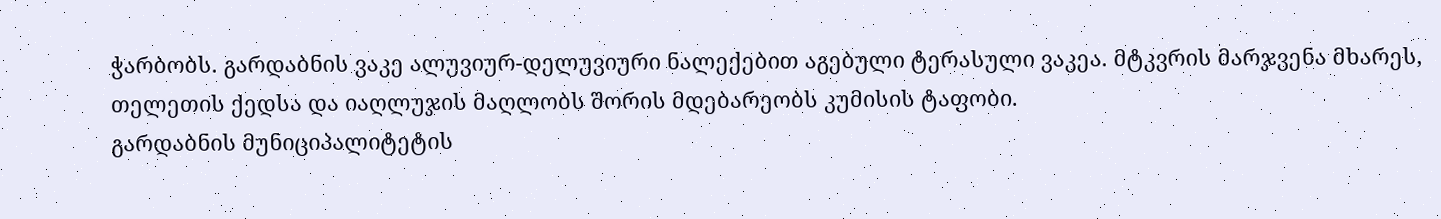ჭარბობს. გარდაბნის ვაკე ალუვიურ-დელუვიური ნალექებით აგებული ტერასული ვაკეა. მტკვრის მარჯვენა მხარეს, თელეთის ქედსა და იაღლუჯის მაღლობს შორის მდებარეობს კუმისის ტაფობი.
გარდაბნის მუნიციპალიტეტის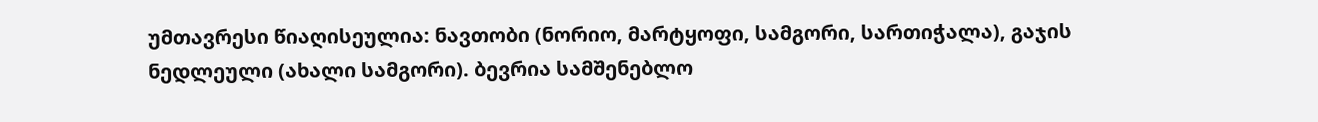უმთავრესი წიაღისეულია: ნავთობი (ნორიო, მარტყოფი, სამგორი, სართიჭალა), გაჯის ნედლეული (ახალი სამგორი). ბევრია სამშენებლო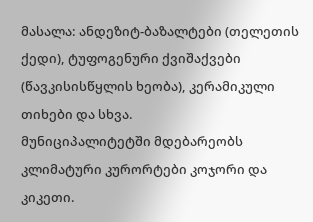მასალა: ანდეზიტ-ბაზალტები (თელეთის ქედი), ტუფოგენური ქვიშაქვები (წავკისისწყლის ხეობა), კერამიკული თიხები და სხვა.
მუნიციპალიტეტში მდებარეობს კლიმატური კურორტები კოჯორი და კიკეთი.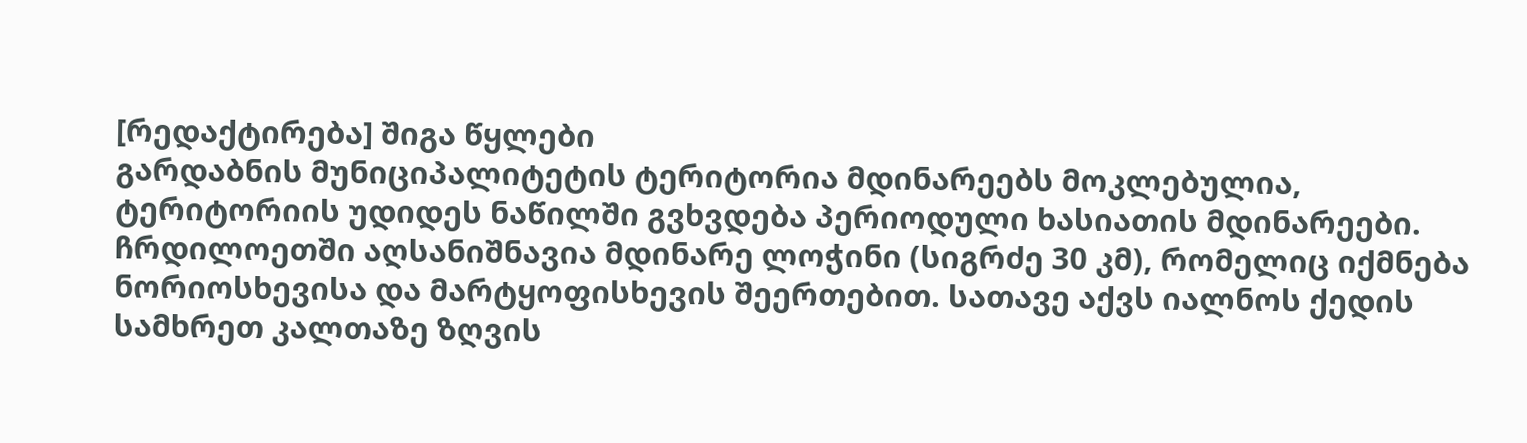[რედაქტირება] შიგა წყლები
გარდაბნის მუნიციპალიტეტის ტერიტორია მდინარეებს მოკლებულია, ტერიტორიის უდიდეს ნაწილში გვხვდება პერიოდული ხასიათის მდინარეები. ჩრდილოეთში აღსანიშნავია მდინარე ლოჭინი (სიგრძე 30 კმ), რომელიც იქმნება ნორიოსხევისა და მარტყოფისხევის შეერთებით. სათავე აქვს იალნოს ქედის სამხრეთ კალთაზე ზღვის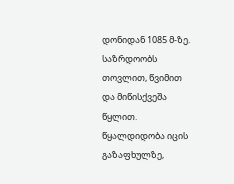დონიდან 1085 მ-ზე. საზრდოობს თოვლით, წვიმით და მიწისქვეშა წყლით. წყალდიდობა იცის გაზაფხულზე,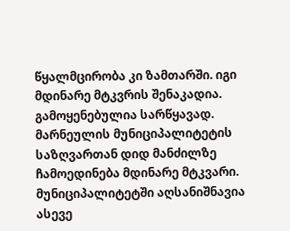წყალმცირობა კი ზამთარში. იგი მდინარე მტკვრის შენაკადია. გამოყენებულია სარწყავად.
მარნეულის მუნიციპალიტეტის საზღვართან დიდ მანძილზე ჩამოედინება მდინარე მტკვარი.
მუნიციპალიტეტში აღსანიშნავია ასევე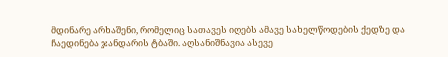მდინარე არხაშენი, რომელიც სათავეს იღებს ამავე სახელწოდების ქედზე და ჩაედინება ჯანდარის ტბაში. აღსანიშნავია ასევე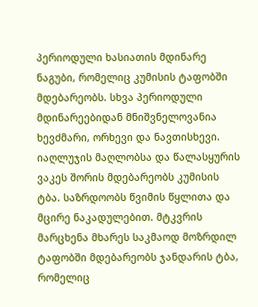პერიოდული ხასიათის მდინარე ნაგუბი, რომელიც კუმისის ტაფობში მდებარეობს. სხვა პერიოდული მდინარეებიდან მნიშვნელოვანია ხევძმარი, ორხევი და ნავთისხევი.
იაღლუჯის მაღლობსა და წალასყურის ვაკეს შორის მდებარეობს კუმისის ტბა. საზრდოობს წვიმის წყლითა და მცირე ნაკადულებით. მტკვრის მარცხენა მხარეს საკმაოდ მოზრდილ ტაფობში მდებარეობს ჯანდარის ტბა, რომელიც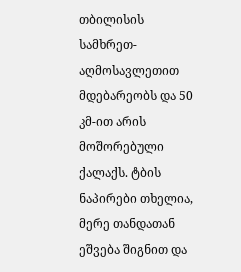თბილისის სამხრეთ-აღმოსავლეთით მდებარეობს და 50 კმ-ით არის მოშორებული ქალაქს. ტბის ნაპირები თხელია, მერე თანდათან ეშვება შიგნით და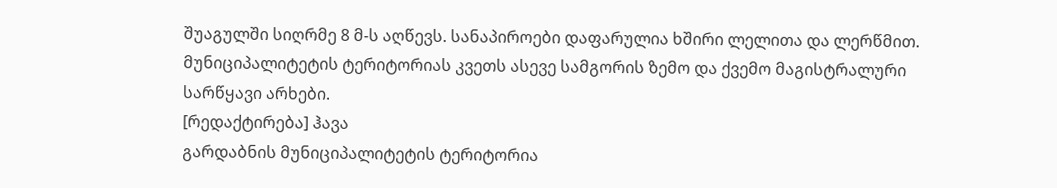შუაგულში სიღრმე 8 მ-ს აღწევს. სანაპიროები დაფარულია ხშირი ლელითა და ლერწმით.
მუნიციპალიტეტის ტერიტორიას კვეთს ასევე სამგორის ზემო და ქვემო მაგისტრალური სარწყავი არხები.
[რედაქტირება] ჰავა
გარდაბნის მუნიციპალიტეტის ტერიტორია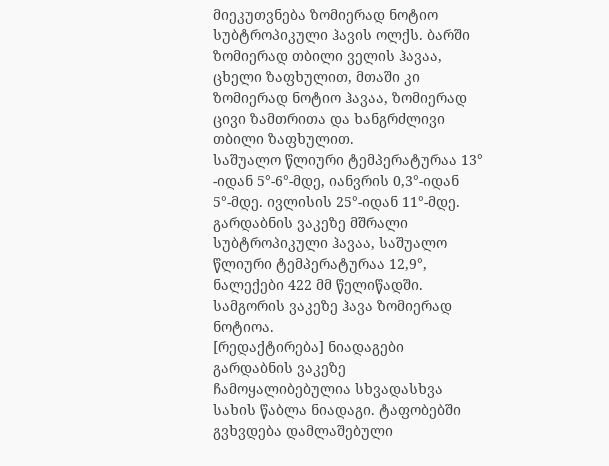მიეკუთვნება ზომიერად ნოტიო სუბტროპიკული ჰავის ოლქს. ბარში ზომიერად თბილი ველის ჰავაა, ცხელი ზაფხულით, მთაში კი ზომიერად ნოტიო ჰავაა, ზომიერად ცივი ზამთრითა და ხანგრძლივი თბილი ზაფხულით.
საშუალო წლიური ტემპერატურაა 13° -იდან 5°-6°-მდე, იანვრის 0,3°-იდან 5°-მდე. ივლისის 25°-იდან 11°-მდე.
გარდაბნის ვაკეზე მშრალი სუბტროპიკული ჰავაა, საშუალო წლიური ტემპერატურაა 12,9°, ნალექები 422 მმ წელიწადში. სამგორის ვაკეზე ჰავა ზომიერად ნოტიოა.
[რედაქტირება] ნიადაგები
გარდაბნის ვაკეზე ჩამოყალიბებულია სხვადასხვა სახის წაბლა ნიადაგი. ტაფობებში გვხვდება დამლაშებული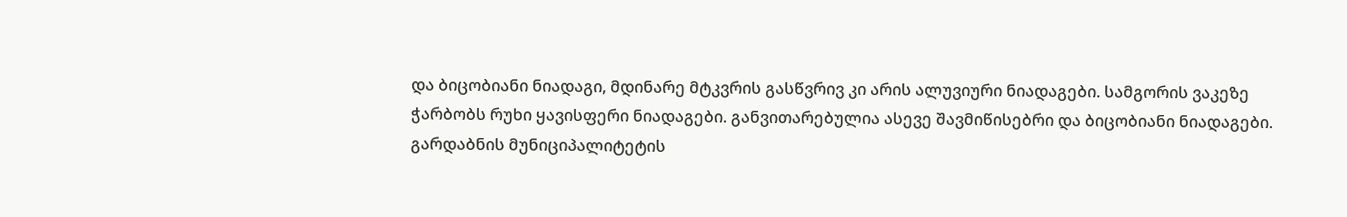და ბიცობიანი ნიადაგი, მდინარე მტკვრის გასწვრივ კი არის ალუვიური ნიადაგები. სამგორის ვაკეზე ჭარბობს რუხი ყავისფერი ნიადაგები. განვითარებულია ასევე შავმიწისებრი და ბიცობიანი ნიადაგები. გარდაბნის მუნიციპალიტეტის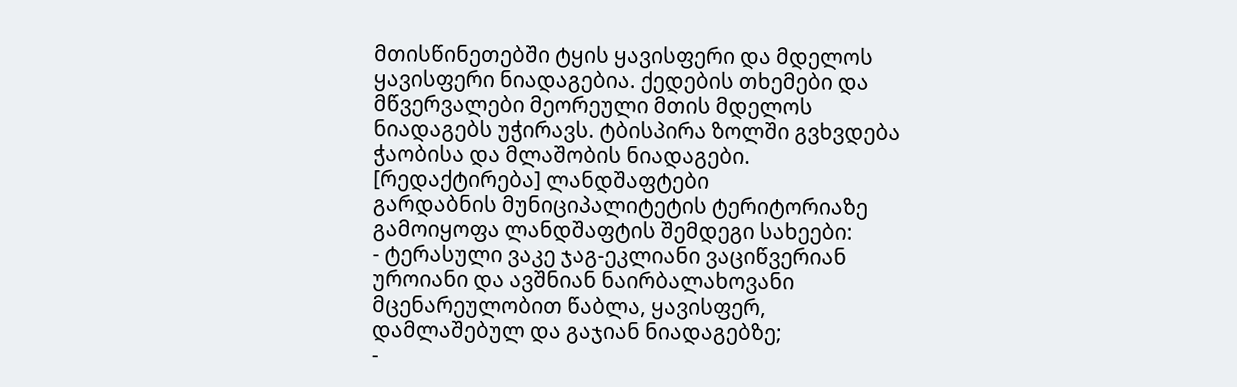მთისწინეთებში ტყის ყავისფერი და მდელოს ყავისფერი ნიადაგებია. ქედების თხემები და მწვერვალები მეორეული მთის მდელოს ნიადაგებს უჭირავს. ტბისპირა ზოლში გვხვდება ჭაობისა და მლაშობის ნიადაგები.
[რედაქტირება] ლანდშაფტები
გარდაბნის მუნიციპალიტეტის ტერიტორიაზე გამოიყოფა ლანდშაფტის შემდეგი სახეები:
- ტერასული ვაკე ჯაგ-ეკლიანი ვაციწვერიან უროიანი და ავშნიან ნაირბალახოვანი მცენარეულობით წაბლა, ყავისფერ, დამლაშებულ და გაჯიან ნიადაგებზე;
-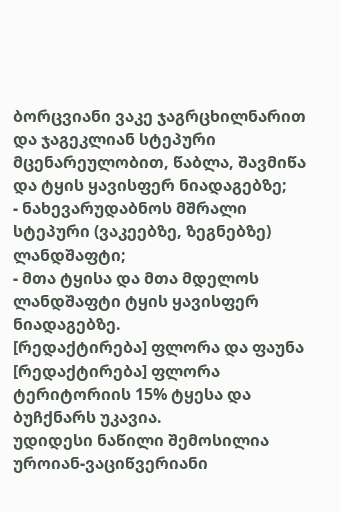ბორცვიანი ვაკე ჯაგრცხილნარით და ჯაგეკლიან სტეპური მცენარეულობით, წაბლა, შავმიწა და ტყის ყავისფერ ნიადაგებზე;
- ნახევარუდაბნოს მშრალი სტეპური (ვაკეებზე, ზეგნებზე) ლანდშაფტი;
- მთა ტყისა და მთა მდელოს ლანდშაფტი ტყის ყავისფერ ნიადაგებზე.
[რედაქტირება] ფლორა და ფაუნა
[რედაქტირება] ფლორა
ტერიტორიის 15% ტყესა და ბუჩქნარს უკავია.
უდიდესი ნაწილი შემოსილია უროიან-ვაციწვერიანი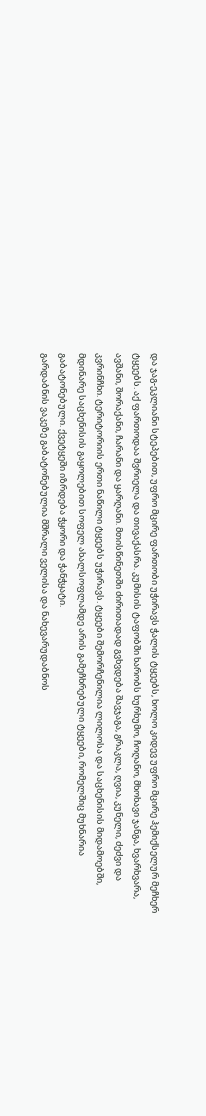და ჯაგ-ეკლიანი სტეპებით, უფრო მცირე ფართობი უჭირავს ჭალის ტყეებს, ხოლო კიდევ უფრო მცირე ჰემიქსელურ მეჩხერ ტყეებს. აქ ფართოდაა შვრიელა და თივაქასრა. კუმისის ტაფობში ხარობს ხურხუმო, ჩოღანო, მხოხავი ჯანგა, ხვარხვარა, ავშანი, შორაქანი, ჩარანი და ყარღანი. მთისწინეთში ძირითადად გვხვდება შავჯაგა, გრაკლა, ღვია, კუნელი, ძეძვი და კვრინჩხი. ტერიტორიის ერთი ნაწილი ტყეებს უჭირავს. ტყეები შემორჩენილია ლილოსა და საცხენისის მიდამოებში, მდინარე საცხენისის გაყოლებით სოფელ ახალსოფლამდე არის გამეჩხრებული ტყეები, რომელშიც მუხნარია გაბატონებული. ქვეტყეში იზრდება ჭყორი და ჭანჭყატი.
გარდაბნის ვაკეზე გაბატონებულია მშრალი ველისა და ნახევარუდაბნოს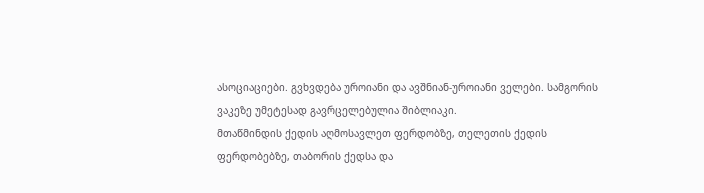ასოციაციები. გვხვდება უროიანი და ავშნიან-უროიანი ველები. სამგორის ვაკეზე უმეტესად გავრცელებულია შიბლიაკი.
მთაწმინდის ქედის აღმოსავლეთ ფერდობზე, თელეთის ქედის ფერდობებზე, თაბორის ქედსა და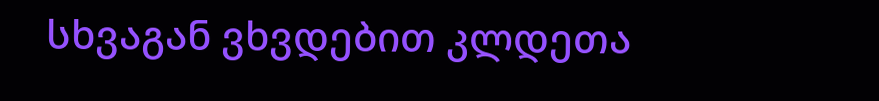სხვაგან ვხვდებით კლდეთა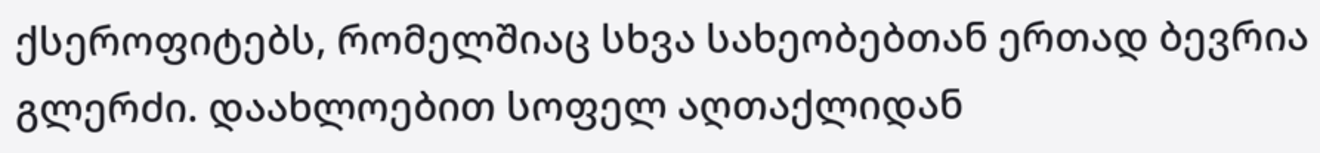ქსეროფიტებს, რომელშიაც სხვა სახეობებთან ერთად ბევრია გლერძი. დაახლოებით სოფელ აღთაქლიდან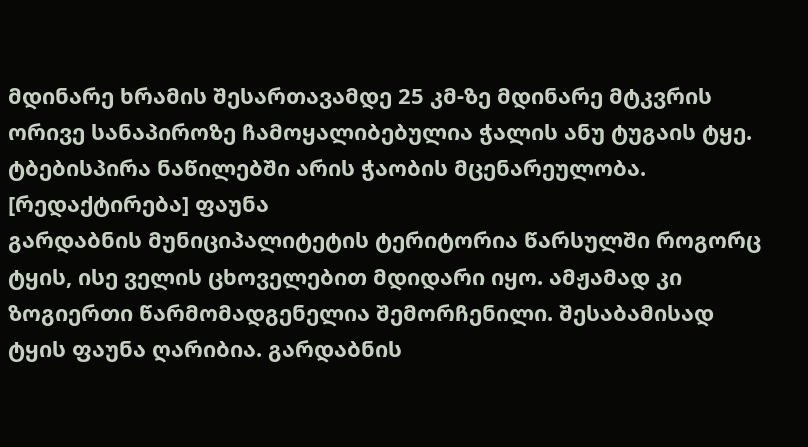მდინარე ხრამის შესართავამდე 25 კმ-ზე მდინარე მტკვრის ორივე სანაპიროზე ჩამოყალიბებულია ჭალის ანუ ტუგაის ტყე. ტბებისპირა ნაწილებში არის ჭაობის მცენარეულობა.
[რედაქტირება] ფაუნა
გარდაბნის მუნიციპალიტეტის ტერიტორია წარსულში როგორც ტყის, ისე ველის ცხოველებით მდიდარი იყო. ამჟამად კი ზოგიერთი წარმომადგენელია შემორჩენილი. შესაბამისად ტყის ფაუნა ღარიბია. გარდაბნის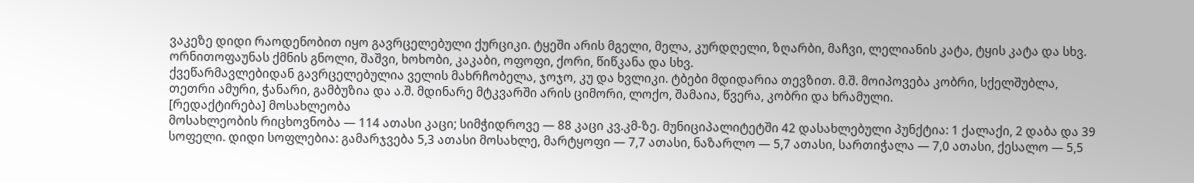ვაკეზე დიდი რაოდენობით იყო გავრცელებული ქურციკი. ტყეში არის მგელი, მელა, კურდღელი, ზღარბი, მაჩვი, ლელიანის კატა, ტყის კატა და სხვ.
ორნითოფაუნას ქმნის გნოლი, შაშვი, ხოხობი, კაკაბი, ოფოფი, ქორი, წიწკანა და სხვ.
ქვეწარმავლებიდან გავრცელებულია ველის მახრჩობელა, ჯოჯო, კუ და ხვლიკი. ტბები მდიდარია თევზით. მ.შ. მოიპოვება კობრი, სქელშუბლა, თეთრი ამური, ჭანარი, გამბუზია და ა.შ. მდინარე მტკვარში არის ციმორი, ლოქო, შამაია, წვერა, კობრი და ხრამული.
[რედაქტირება] მოსახლეობა
მოსახლეობის რიცხოვნობა — 114 ათასი კაცი; სიმჭიდროვე — 88 კაცი კვ.კმ-ზე. მუნიციპალიტეტში 42 დასახლებული პუნქტია: 1 ქალაქი, 2 დაბა და 39 სოფელი. დიდი სოფლებია: გამარჯვება 5,3 ათასი მოსახლე, მარტყოფი — 7,7 ათასი, ნაზარლო — 5,7 ათასი, სართიჭალა — 7,0 ათასი, ქესალო — 5,5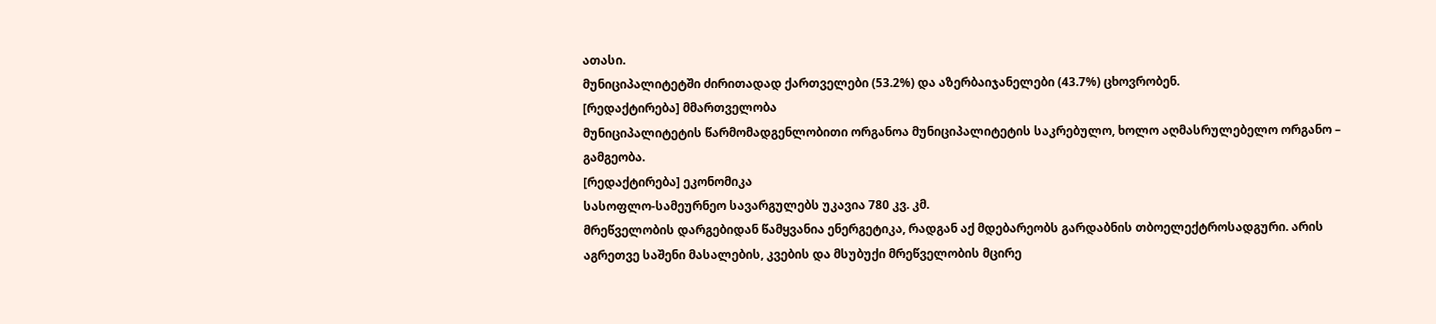ათასი.
მუნიციპალიტეტში ძირითადად ქართველები (53.2%) და აზერბაიჯანელები (43.7%) ცხოვრობენ.
[რედაქტირება] მმართველობა
მუნიციპალიტეტის წარმომადგენლობითი ორგანოა მუნიციპალიტეტის საკრებულო, ხოლო აღმასრულებელო ორგანო – გამგეობა.
[რედაქტირება] ეკონომიკა
სასოფლო-სამეურნეო სავარგულებს უკავია 780 კვ. კმ.
მრეწველობის დარგებიდან წამყვანია ენერგეტიკა, რადგან აქ მდებარეობს გარდაბნის თბოელექტროსადგური. არის აგრეთვე საშენი მასალების, კვების და მსუბუქი მრეწველობის მცირე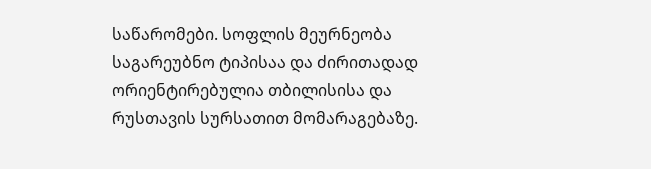საწარომები. სოფლის მეურნეობა საგარეუბნო ტიპისაა და ძირითადად ორიენტირებულია თბილისისა და რუსთავის სურსათით მომარაგებაზე.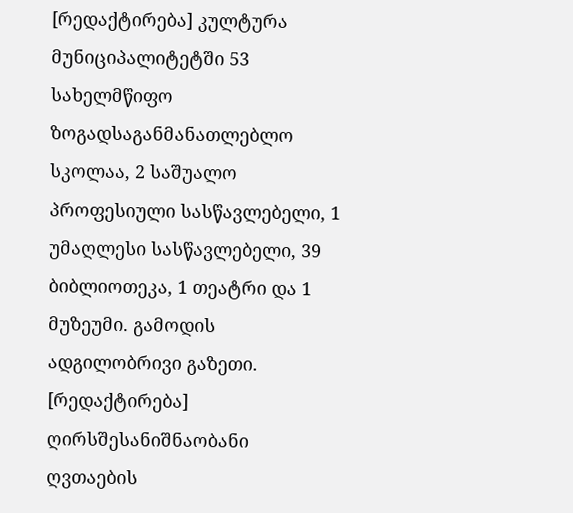[რედაქტირება] კულტურა
მუნიციპალიტეტში 53 სახელმწიფო ზოგადსაგანმანათლებლო სკოლაა, 2 საშუალო პროფესიული სასწავლებელი, 1 უმაღლესი სასწავლებელი, 39 ბიბლიოთეკა, 1 თეატრი და 1 მუზეუმი. გამოდის ადგილობრივი გაზეთი.
[რედაქტირება] ღირსშესანიშნაობანი
ღვთაების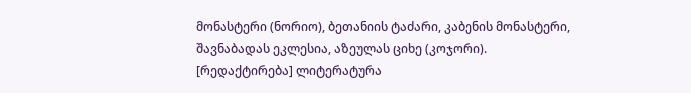მონასტერი (ნორიო), ბეთანიის ტაძარი, კაბენის მონასტერი, შავნაბადას ეკლესია, აზეულას ციხე (კოჯორი).
[რედაქტირება] ლიტერატურა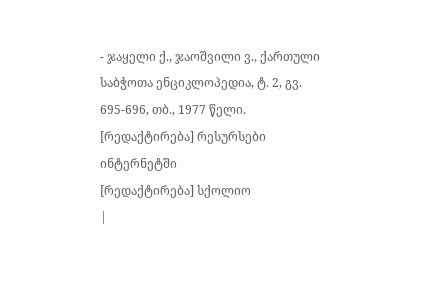- ჯაყელი ქ., ჯაოშვილი ვ., ქართული საბჭოთა ენციკლოპედია, ტ. 2, გვ. 695-696, თბ., 1977 წელი.
[რედაქტირება] რესურსები ინტერნეტში
[რედაქტირება] სქოლიო
|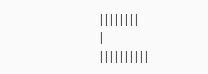||||||||
|
||||||||||